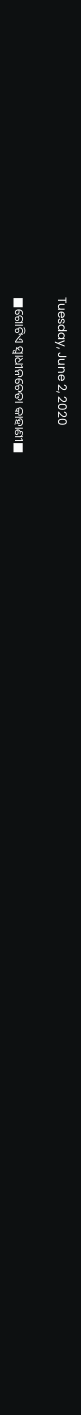Tuesday, June 2, 2020

■ଗୋଟିଏ ସ୍ଵାଧୀନଚେତା କାହାଣୀ■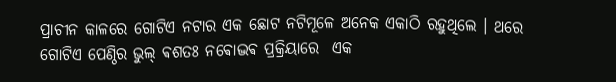ପ୍ରାଚୀନ କାଳରେ ଗୋଟିଏ ନଟାର ଏକ ଛୋଟ ନଟିମୂଳେ ଅନେକ ଏକାଠି ରହୁଥିଲେ । ଥରେ ଗୋଟିଏ ପେଣ୍ଠିର ଭୁଲ୍ ଵଶତଃ ନଵୋଦ୍ଭଵ ପ୍ରକ୍ରିୟାରେ  ଏକ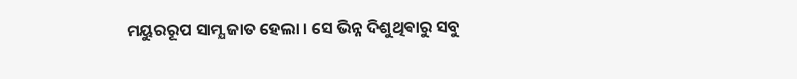ମୟୁରରୂପ ସାମ୍ଯ ଜାତ ହେଲା । ସେ ଭିନ୍ନ ଦିଶୁଥିଵାରୁ ସବୁ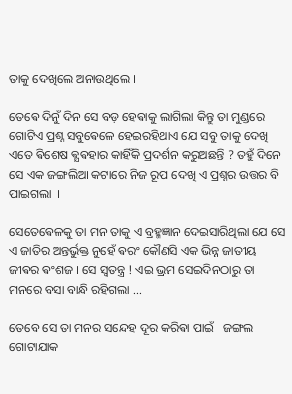ତାକୁ ଦେଖିଲେ ଅନାଉଥିଲେ ।

ତେଵେ ଦିନୁଁ ଦିନ ସେ ବଡ଼ ହେଵାକୁ ଲାଗିଲା କିନ୍ତୁ ତା ମୁଣ୍ଡରେ ଗୋଟିଏ ପ୍ରଶ୍ନ ସବୁଵେଳେ ହେଇରହିଥାଏ ଯେ ସବୁ ତାକୁ ଦେଖି ଏତେ ଵିଶେଷ ଵ୍ଯଵହାର କାହିଁକି ପ୍ରଦର୍ଶନ କରୁଅଛନ୍ତି ? ତହୁଁ ଦିନେ ସେ ଏକ ଜଙ୍ଗଲିଆ କଟାରେ ନିଜ ରୂପ ଦେଖି ଏ ପ୍ରଶ୍ନର ଉତ୍ତର ବି ପାଇଗଲା  ।

ସେତେଵେଳକୁ ତା ମନ ତାକୁ ଏ ବ୍ରହ୍ମଜ୍ଞାନ ଦେଇସାରିଥିଲା ଯେ ସେ ଏ ଜାତିର ଅନ୍ତର୍ଭୁକ୍ତ ନୁହେଁ ଵରଂ କୌଣସି ଏକ ଭିନ୍ନ ଜାତୀୟ ଜୀଵର ଵଂଶଜ । ସେ ସ୍ଵତନ୍ତ୍ର ! ଏଇ ଭ୍ରମ ସେଇଦିନଠାରୁ ତା ମନରେ ବସା ବାନ୍ଧି ରହିଗଲା ...

ତେବେ ସେ ତା ମନର ସନ୍ଦେହ ଦୂର କରିଵା ପାଇଁ   ଜଙ୍ଗଲ ଗୋଟାଯାକ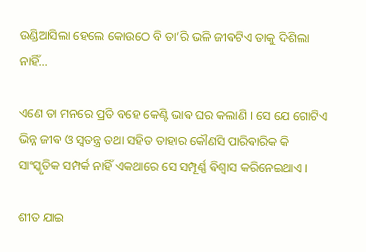ଉଣ୍ଡିଆସିଲା ହେଲେ କୋଉଠେ ବି ତା’ରି ଭଳି ଜୀଵଟିଏ ତାକୁ ଦିଶିଲା ନାହିଁ...

ଏଣେ ତା ମନରେ ପ୍ରତି ବହେ କେଣ୍ଟି ଭାଵ ଘର କଲାଣି । ସେ ଯେ ଗୋଟିଏ ଭିନ୍ନ ଜୀଵ ଓ ସ୍ଵତନ୍ତ୍ର ତଥା ସହିତ ତାହାର କୌଣସି ପାରିଵାରିକ କି ସାଂସ୍କୃତିକ ସମ୍ପର୍କ ନାହିଁ ଏକଥାରେ ସେ ସମ୍ପୂର୍ଣ୍ଣ ଵିଶ୍ଵାସ କରିନେଇଥାଏ ।

ଶୀତ ଯାଇ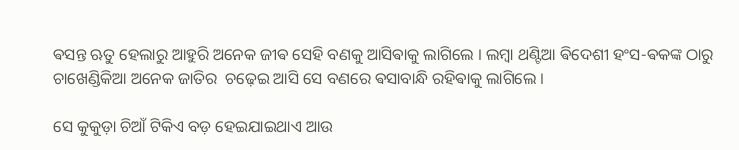ଵସନ୍ତ ଋତୁ ହେଲାରୁ ଆହୁରି ଅନେକ ଜୀଵ ସେହି ବଣକୁ ଆସିଵାକୁ ଲାଗିଲେ । ଲମ୍ବା ଥଣ୍ଟିଆ ଵିଦେଶୀ ହଂସ-ଵକଙ୍କ ଠାରୁ ଚାଖେଣ୍ଡିକିଆ ଅନେକ ଜାତିର  ଚଢ଼େଇ ଆସି ସେ ବଣରେ ଵସାବାନ୍ଧି ରହିଵାକୁ ଲାଗିଲେ ।

ସେ କୁକୁଡ଼ା ଚିଆଁ ଟିକିଏ ବଡ଼ ହେଇଯାଇଥାଏ ଆଉ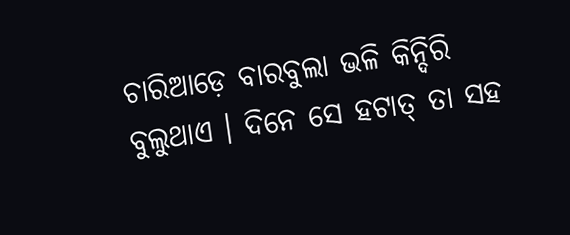ଚାରିଆଡ଼େ ବାରବୁଲା ଭଳି କିନ୍ଦିରି ବୁଲୁଥାଏ । ଦିନେ ସେ ହଟାତ୍ ତା ସହ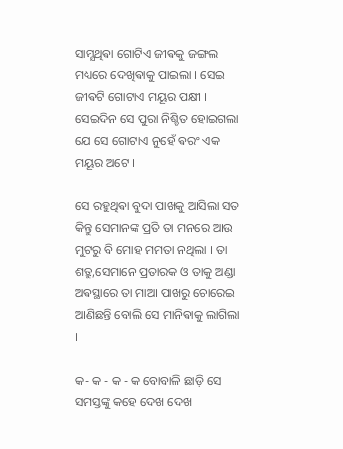ସାମ୍ଯଥିଵା ଗୋଟିଏ ଜୀଵକୁ ଜଙ୍ଗଲ ମଧ୍ୟରେ ଦେଖିଵାକୁ ପାଇଲା । ସେଇ ଜୀଵଟି ଗୋଟାଏ ମୟୂର ପକ୍ଷୀ । ସେଇଦିନ ସେ ପୁରା ନିଶ୍ଚିତ ହୋଇଗଲା ଯେ ସେ ଗୋଟାଏ ନୁହେଁ ଵରଂ ଏକ ମୟୂର ଅଟେ ।

ସେ ରହୁଥିଵା ବୁଦା ପାଖକୁ ଆସିଲା ସତ କିନ୍ତୁ ସେମାନଙ୍କ ପ୍ରତି ତା ମନରେ ଆଉ ମୁଟରୁ ବି ମୋହ ମମତା ନଥିଲା । ତା ଶତ୍ରୁ,ସେମାନେ ପ୍ରତାରକ ଓ ତାକୁ ଅଣ୍ଡା ଅଵସ୍ଥାରେ ତା ମାଆ ପାଖରୁ ଚୋରେଇ ଆଣିଛନ୍ତି ବୋଲି ସେ ମାନିଵାକୁ ଲାଗିଲା ।

କ- କ - କ - କ ବୋବାଳି ଛାଡ଼ି ସେ ସମସ୍ତଙ୍କୁ କହେ ଦେଖ ଦେଖ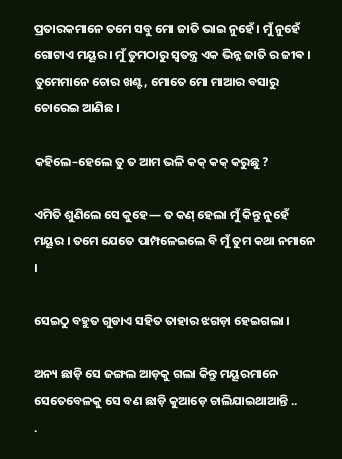ପ୍ରତାରକମାନେ ତମେ ସବୁ ମୋ ଜାତି ଭାଇ ନୁହେଁ । ମୁଁ ନୁହେଁ ଗୋଟାଏ ମୟୂର । ମୁଁ ତୁମଠାରୁ ସ୍ଵତନ୍ତ୍ର ଏକ ଭିନ୍ନ ଜାତି ର ଜୀଵ । ତୁମେମାନେ ଚୋର ଖଣ୍ଟ, ମୋତେ ମୋ ମାଆର ବସାରୁ ଚୋରେଇ ଆଣିଛ ।

କହିଲେ–ହେଲେ ତୁ ତ ଆମ ଭଳି କକ୍ କକ୍ କରୁଛୁ ?

ଏମିତି ଶୁଣିଲେ ସେ କୁହେ― ତ କଣ୍ ହେଲା ମୁଁ କିନ୍ତୁ ନୁହେଁ ମୟୂର । ତମେ ଯେତେ ପାମ୍ପଳେଇଲେ ବି ମୁଁ ତୁମ କଥା ନମାନେ ।

ସେଇଠୁ ବହୁତ ଗୁଡାଏ ସହିତ ତାହାର ଝଗଡ଼ା ହେଇଗଲା ।

ଅନ୍ୟ ଛାଡ଼ି ସେ ଜଙ୍ଗଲ ଆଡ଼କୁ ଗଲା କିନ୍ତୁ ମୟୂରମାନେ ସେତେବେଳକୁ ସେ ବଣ ଛାଡ଼ି କୁଆଡ଼େ ଚାଲିଯାଇଥାଆନ୍ତି ..
.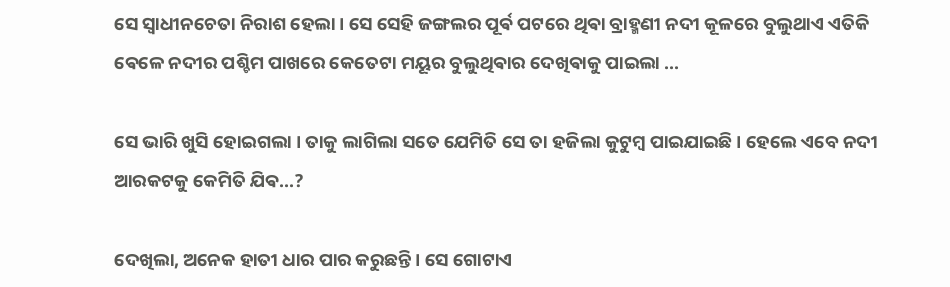ସେ ସ୍ଵାଧୀନଚେତା ନିରାଶ ହେଲା । ସେ ସେହି ଜଙ୍ଗଲର ପୂର୍ଵ ପଟରେ ଥିଵା ବ୍ରାହ୍ମଣୀ ନଦୀ କୂଳରେ ବୁଲୁଥାଏ ଏତିକି ଵେଳେ ନଦୀର ପଶ୍ଚିମ ପାଖରେ କେତେଟା ମୟୂର ବୁଲୁଥିଵାର ଦେଖିଵାକୁ ପାଇଲା ...

ସେ ଭାରି ଖୁସି ହୋଇଗଲା । ତାକୁ ଲାଗିଲା ସତେ ଯେମିତି ସେ ତା ହଜିଲା କୁଟୁମ୍ବ ପାଇଯାଇଛି । ହେଲେ ଏବେ ନଦୀ ଆରକଟକୁ କେମିତି ଯିଵ...?

ଦେଖିଲା, ଅନେକ ହାତୀ ଧାର ପାର କରୁଛନ୍ତି । ସେ ଗୋଟାଏ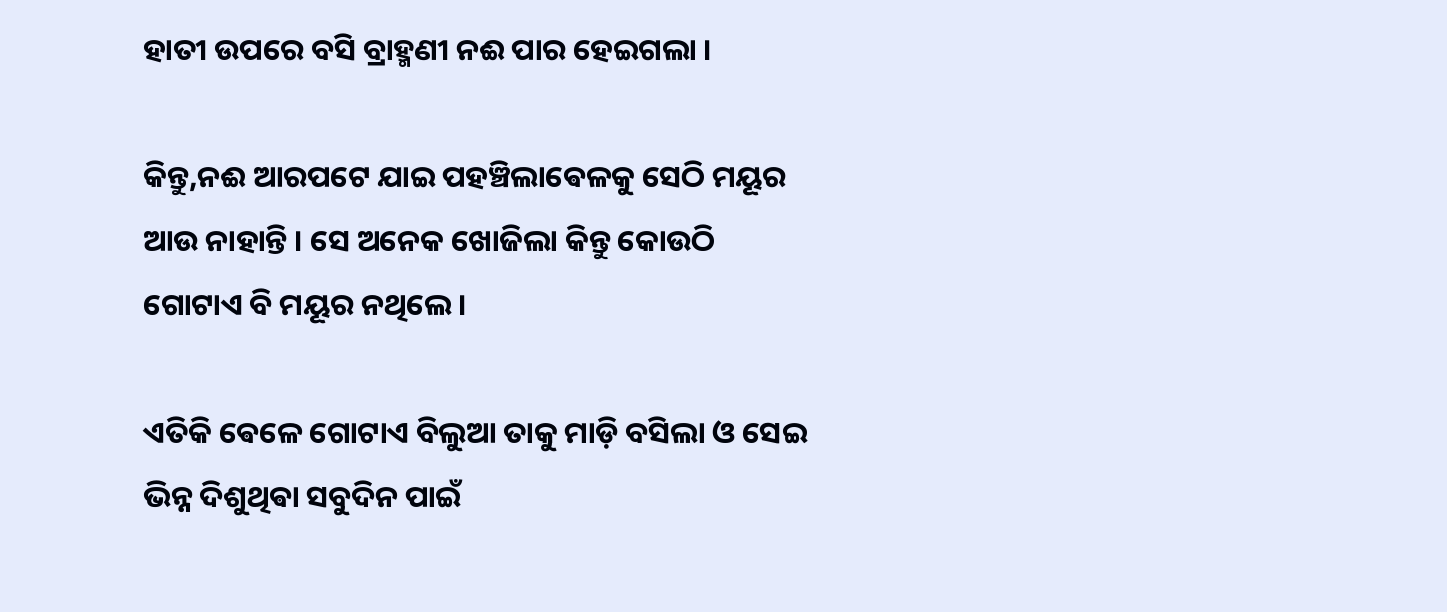ହାତୀ ଉପରେ ବସି ବ୍ରାହ୍ମଣୀ ନଈ ପାର ହେଇଗଲା ।

କିନ୍ତୁ,ନଈ ଆରପଟେ ଯାଇ ପହଞ୍ଚିଲାଵେଳକୁ ସେଠି ମୟୂର
ଆଉ ନାହାନ୍ତି । ସେ ଅନେକ ଖୋଜିଲା କିନ୍ତୁ କୋଉଠି ଗୋଟାଏ ବି ମୟୂର ନଥିଲେ ।

ଏତିକି ଵେଳେ ଗୋଟାଏ ବିଲୁଆ ତାକୁ ମାଡ଼ି ବସିଲା ଓ ସେଇ ଭିନ୍ନ ଦିଶୁଥିଵା ସବୁଦିନ ପାଇଁ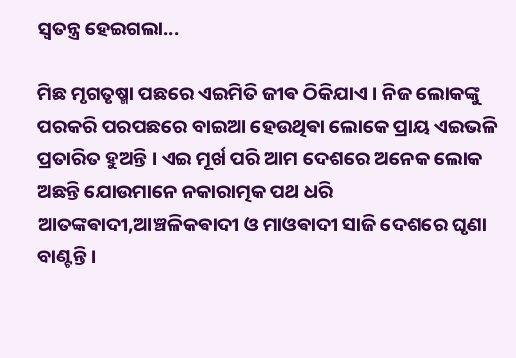ସ୍ଵତନ୍ତ୍ର ହେଇଗଲା...

ମିଛ ମୃଗତୃଷ୍ମା ପଛରେ ଏଇମିତି ଜୀଵ ଠିକିଯାଏ । ନିଜ ଲୋକଙ୍କୁ ପରକରି ପରପଛରେ ବାଇଆ ହେଉଥିଵା ଲୋକେ ପ୍ରାୟ ଏଇଭଳି ପ୍ରତାରିତ ହୁଅନ୍ତି । ଏଇ ମୂର୍ଖ ପରି ଆମ ଦେଶରେ ଅନେକ ଲୋକ ଅଛନ୍ତି ଯୋଉମାନେ ନକାରାତ୍ମକ ପଥ ଧରି ଆତଙ୍କଵାଦୀ,ଆଞ୍ଚଳିକଵାଦୀ ଓ ମାଓଵାଦୀ ସାଜି ଦେଶରେ ଘୃଣା ବାଣ୍ଟନ୍ତି ।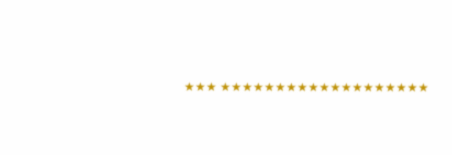★★★ ★★★★★★★★★★★★★★★★★★★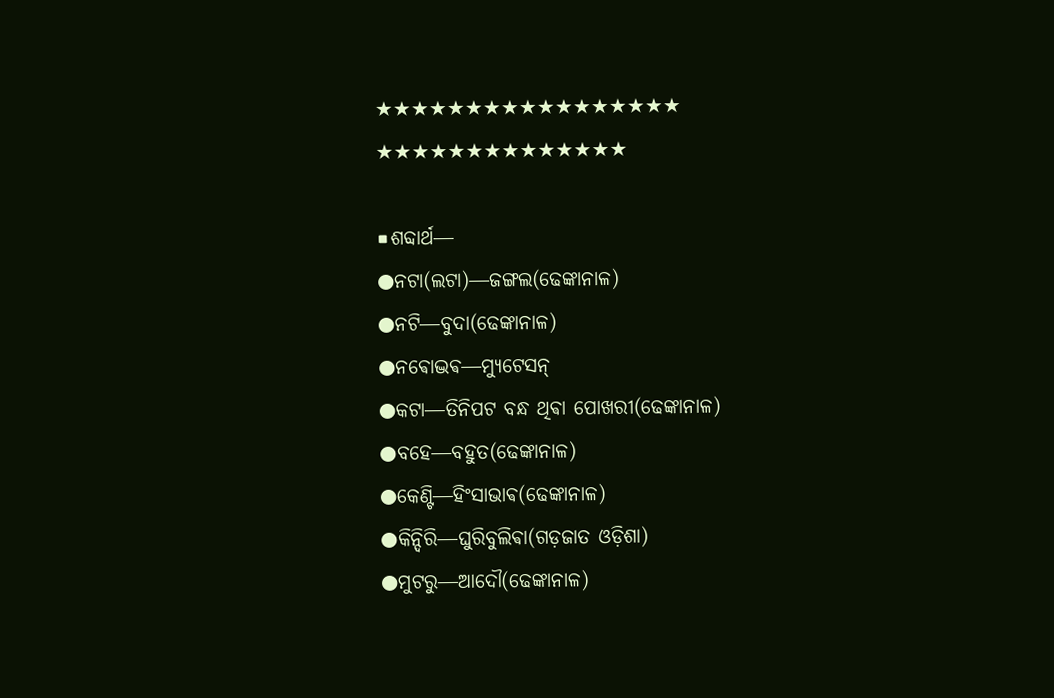★★★★★★★★★★★★★★★★★
★★★★★★★★★★★★★★

■ଶବ୍ଦାର୍ଥ―
●ନଟା(ଲଟା)―ଜଙ୍ଗଲ(ଢେଙ୍କାନାଳ)
●ନଟି―ବୁଦା(ଢେଙ୍କାନାଳ)
●ନଵୋଦ୍ଭଵ―ମ୍ଯୁଟେସନ୍
●କଟା―ତିନିପଟ ବନ୍ଧ ଥିଵା ପୋଖରୀ(ଢେଙ୍କାନାଳ)
●ବହେ―ବହୁତ(ଢେଙ୍କାନାଳ)
●କେଣ୍ଟି―ହିଂସାଭାଵ(ଢେଙ୍କାନାଳ)
●କିନ୍ଦିରି―ଘୁରିବୁଲିଵା(ଗଡ଼ଜାତ ଓଡ଼ିଶା)
●ମୁଟରୁ―ଆଦୌ(ଢେଙ୍କାନାଳ)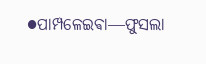●ପାମ୍ପଳେଇଵା―ଫୁସଲା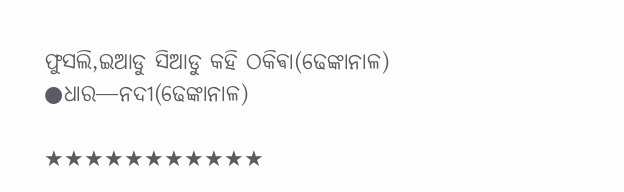ଫୁସଲି,ଇଆଡୁ ସିଆଡୁ କହି ଠକିଵା(ଢେଙ୍କାନାଳ)
●ଧାର―ନଦୀ(ଢେଙ୍କାନାଳ)

★★★★★★★★★★★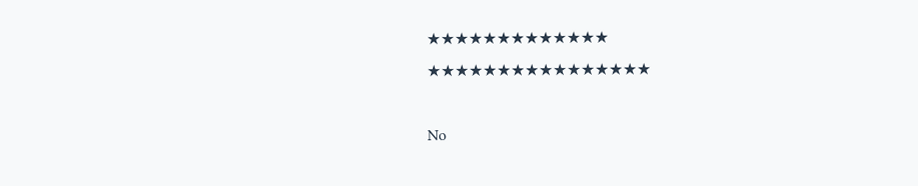★★★★★★★★★★★★★
★★★★★★★★★★★★★★★★

No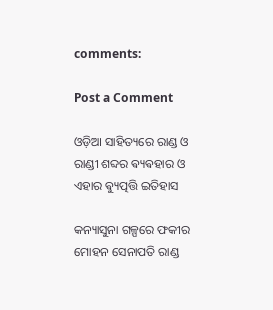comments:

Post a Comment

ଓଡ଼ିଆ ସାହିତ୍ୟରେ ରାଣ୍ଡ ଓ ରାଣ୍ଡୀ ଶବ୍ଦର ଵ୍ୟଵହାର ଓ ଏହାର ଵ୍ୟୁତ୍ପତ୍ତି ଇତିହାସ

କନ୍ୟାସୁନା ଗଳ୍ପରେ ଫକୀର ମୋହନ ସେନାପତି ରାଣ୍ଡ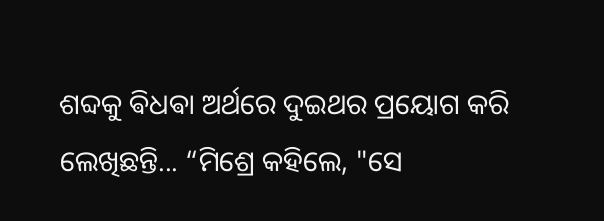ଶବ୍ଦକୁ ଵିଧଵା ଅର୍ଥରେ ଦୁଇଥର ପ୍ରୟୋଗ କରି ଲେଖିଛନ୍ତି... “ମିଶ୍ରେ କହିଲେ, "ସେ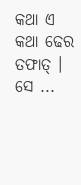କଥା ଏ କଥା ଢେର ତଫାତ୍ । ସେ ...